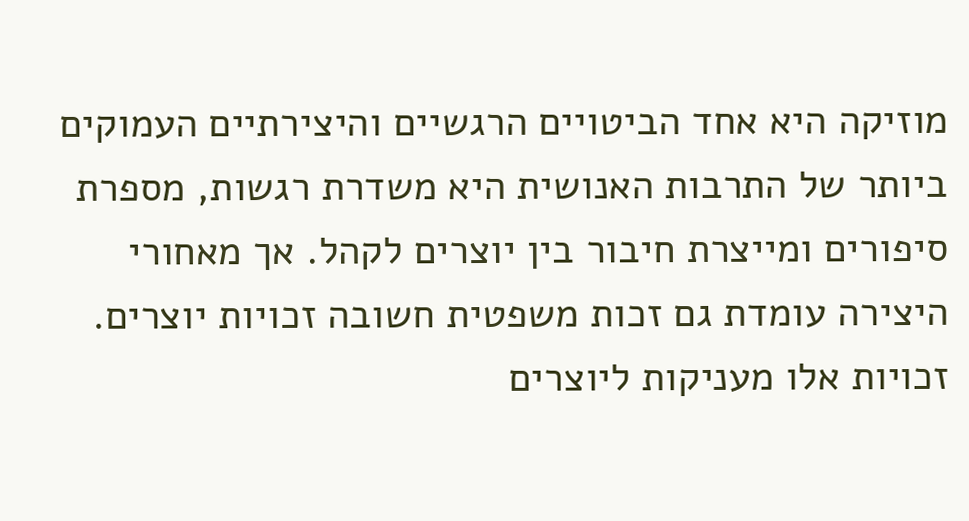מוזיקה היא אחד הביטויים הרגשיים והיצירתיים העמוקים ביותר של התרבות האנושית היא משדרת רגשות, מספרת סיפורים ומייצרת חיבור בין יוצרים לקהל. אך מאחורי היצירה עומדת גם זכות משפטית חשובה זכויות יוצרים. זכויות אלו מעניקות ליוצרים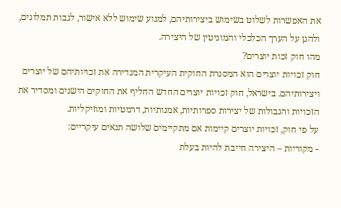את האפשרות לשלוט בשימוש ביצירותיהם, למנוע שימוש ללא אישור, לגבות תמלוגים, ולהגן על הערך הכלכלי והמוניטין של היצירה.
מהו חוק זכות יוצרים?
חוק זכויות יוצרים הוא המסגרת החוקית העיקרית המגדירה את זכויותיהם של יוצרים ויצירותיהם. בישראל, חוק זכויות יוצרים החדש החליף את החוקים הישנים ומסדיר את הזכויות והגבולות של יצירות ספרותיות, אמנותיות, דרמטיות ומוזיקליות.
על פי חוק, זכויות יוצרים קיימות אם מתקיימים שלושה תנאים עיקריים:
- מקוריות – היצירה חייבת להיות בעלת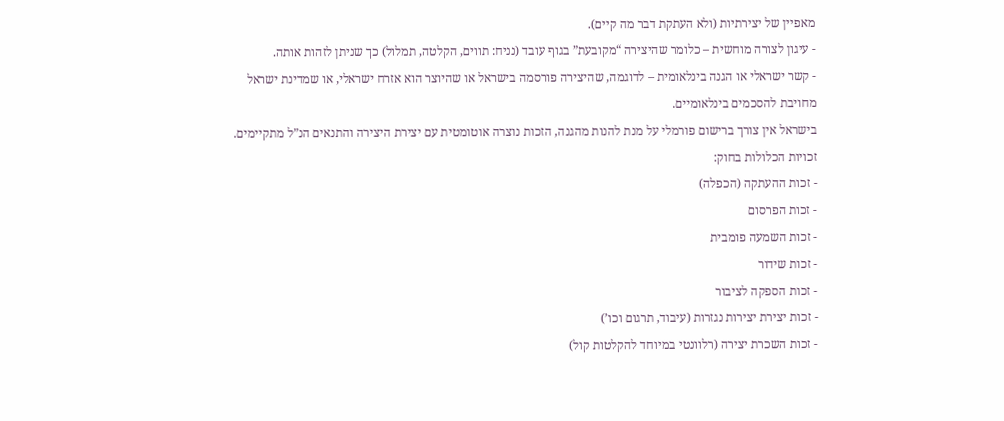מאפיין של יצירתיות (ולא העתקת דבר מה קיים).
- עיגון לצורה מוחשית – כלומר שהיצירה “מקובעת” בגוף עובד (נניח: תווים, הקלטה, תמלול) כך שניתן לזהות אותה.
- קשר ישראלי או הגנה בינלאומית – לדוגמה, שהיצירה פורסמה בישראל או שהיוצר הוא אזרח ישראלי, או שמדינת ישראל מחויבת להסכמים בינלאומיים.
בישראל אין צורך ברישום פורמלי על מנת להנות מהגנה, הזכות נוצרה אוטומטית עם יצירת היצירה והתנאים הנ”ל מתקיימים. זכויות הכלולות בחוק:
- זכות ההעתקה (הכפלה)
- זכות הפרסום
- זכות השמעה פומבית
- זכות שידור
- זכות הספקה לציבור
- זכות יצירת יצירות נגזרות (עיבוד, תרגום וכו’)
- זכות השכרת יצירה (רלוונטי במיוחד להקלטות קול)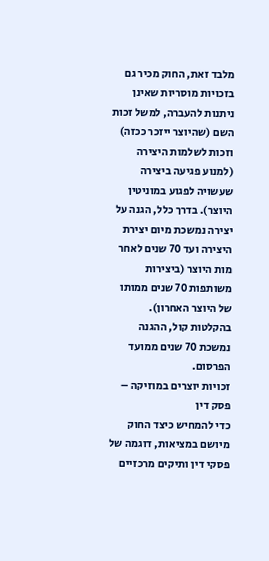מלבד זאת, החוק מכיר גם בזכויות מוסריות שאינן ניתנות להעברה, למשל זכות השם (שהיוצר ייזכר ככזה) וזכות לשלמות היצירה (למנוע פגיעה ביצירה שעשויה לפגוע במוניטין היוצר). בדרך כלל, הגנה על יצירה נמשכת מיום יצירת היצירה ועד 70 שנים לאחר מות היוצר (ביצירות משותפות 70 שנים ממותו של היוצר האחרון). בהקלטות קול, ההגנה נמשכת 70 שנים ממועד הפרסום.
זכויות יוצרים במוזיקה – פסק דין
כדי להמחיש כיצד החוק מיושם במציאות, דוגמה של פסקי דין ותיקים מרכזיים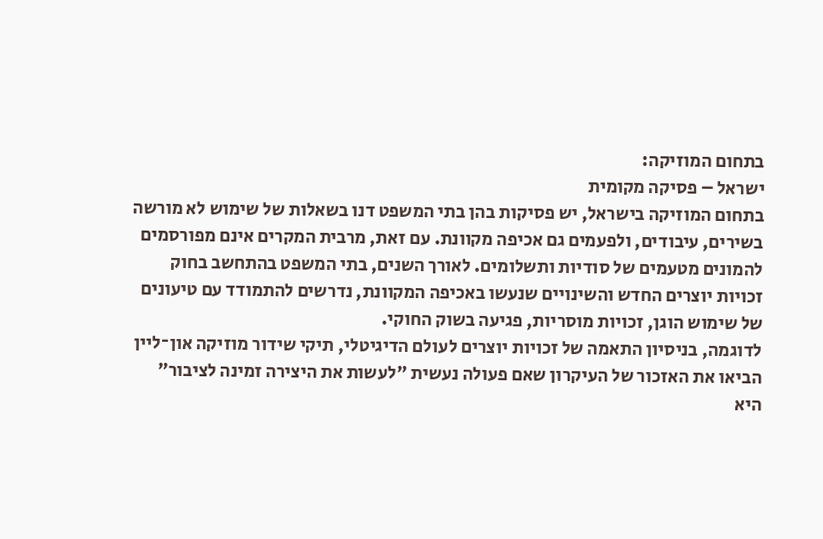בתחום המוזיקה:
ישראל – פסיקה מקומית
בתחום המוזיקה בישראל, יש פסיקות בהן בתי המשפט דנו בשאלות של שימוש לא מורשה בשירים, עיבודים, ולפעמים גם אכיפה מקוונת. עם זאת, מרבית המקרים אינם מפורסמים להמונים מטעמים של סודיות ותשלומים. לאורך השנים, בתי המשפט בהתחשב בחוק זכויות יוצרים החדש והשינויים שנעשו באכיפה המקוונת, נדרשים להתמודד עם טיעונים של שימוש הוגן, זכויות מוסריות, פגיעה בשוק החוקי.
לדוגמה, בניסיון התאמה של זכויות יוצרים לעולם הדיגיטלי, תיקי שידור מוזיקה און־ליין הביאו את האזכור של העיקרון שאם פעולה נעשית "לעשות את היצירה זמינה לציבור" היא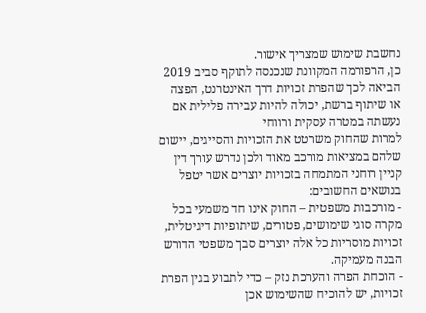נחשבת שימוש שמצריך אישור.
כן, הרפורמה המקוונת שנכנסה לתוקף סביב 2019 הביאה לכך שהפרת זכויות דרך האינטרנט, הפצה או שיתוף ברשת, יכולה להיות עבירה פלילית אם נעשתה במטרה עסקית ורווחי
למרות שהחוק משרטט את הזכויות והסייגים, יישום שלהם במציאות מורכב מאוד ולכן נדרש עורך דין קניין רוחני המתמחה בזכויות יוצרים אשר יטפל בנושאים החשובים:
- מורכבות משפטית – החוק אינו חד משמעי בכל מקרה סוגי שימושים, פטורים, שיתופיות דיגיטלית, זכויות מוסריות כל אלה יוצרים סבך משפטי הדורש הבנה מעמיקה.
- הוכחת הפרה והערכת נזק – כדי לתבוע בגין הפרת זכויות, יש להוכיח שהשימוש אכן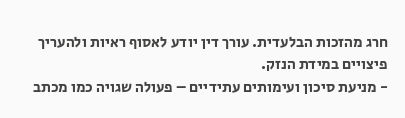חרג מהזכות הבלעדית. עורך דין יודע לאסוף ראיות ולהעריך פיצויים במידת הנזק.
- מניעת סיכון ועימותים עתידיים – פעולה שגויה כמו מכתב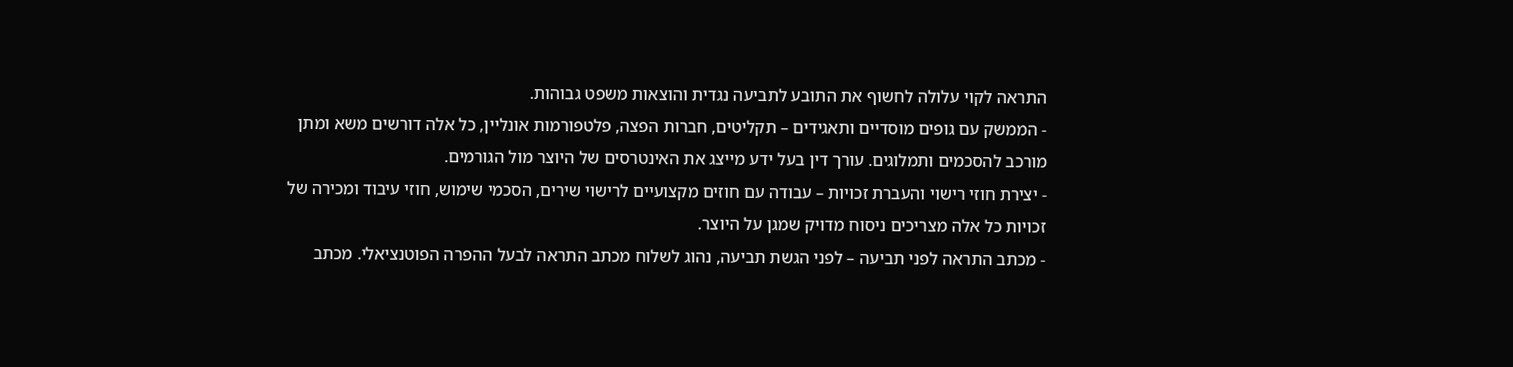התראה לקוי עלולה לחשוף את התובע לתביעה נגדית והוצאות משפט גבוהות.
- הממשק עם גופים מוסדיים ותאגידים – תקליטים, חברות הפצה, פלטפורמות אונליין, כל אלה דורשים משא ומתן מורכב להסכמים ותמלוגים. עורך דין בעל ידע מייצג את האינטרסים של היוצר מול הגורמים.
- יצירת חוזי רישוי והעברת זכויות – עבודה עם חוזים מקצועיים לרישוי שירים, הסכמי שימוש, חוזי עיבוד ומכירה של זכויות כל אלה מצריכים ניסוח מדויק שמגן על היוצר.
- מכתב התראה לפני תביעה – לפני הגשת תביעה, נהוג לשלוח מכתב התראה לבעל ההפרה הפוטנציאלי. מכתב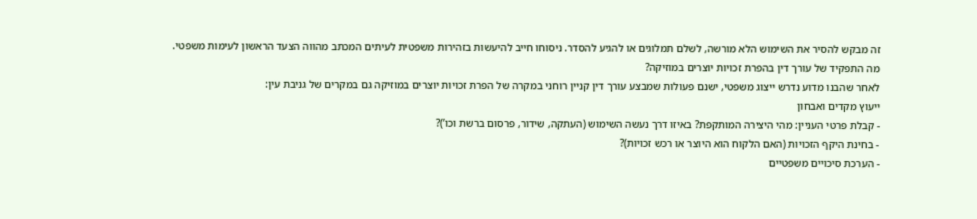זה מבקש להסיר את השימוש הלא מורשה, לשלם תמלוגים או להגיע להסדר. ניסוחו חייב להיעשות בזהירות משפטית לעיתים המכתב מהווה הצעד הראשון לעימות משפטי.
מה התפקיד של עורך דין בהפרת זכויות יוצרים במוזיקה?
לאחר שהבנו מדוע נדרש ייצוג משפטי, ישנם פעולות שמבצע עורך דין קניין רוחני במקרה של הפרת זכויות יוצרים במוזיקה גם במקרים של גניבת עין:
ייעוץ מקדים ואבחון
- קבלת פרטי העניין: מהי היצירה המותקפת? באיזו דרך נעשה השימוש (העתקה, שידור, פרסום ברשת וכו’)?
- בחינת היקף הזכויות (האם הלקוח הוא היוצר או רכש זכויות)?
- הערכת סיכויים משפטיים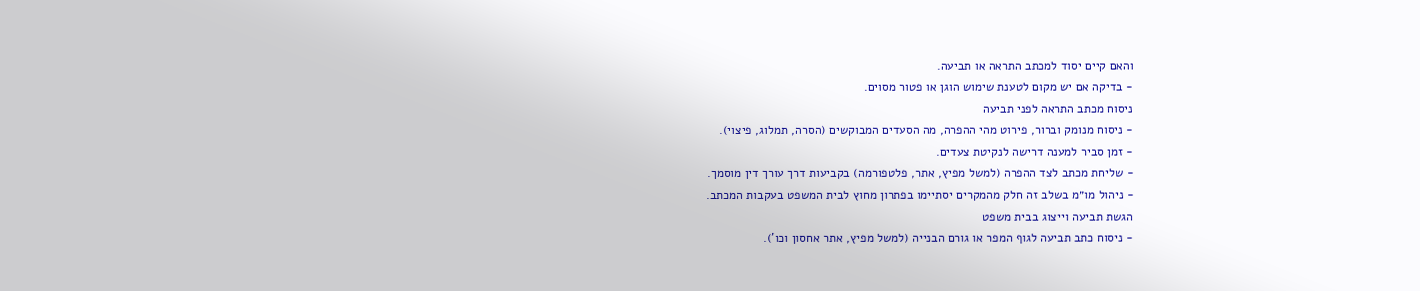והאם קיים יסוד למכתב התראה או תביעה.
- בדיקה אם יש מקום לטענת שימוש הוגן או פטור מסוים.
ניסוח מכתב התראה לפני תביעה
- ניסוח מנומק וברור, פירוט מהי ההפרה, מה הסעדים המבוקשים (הסרה, תמלוג, פיצוי).
- זמן סביר למענה דרישה לנקיטת צעדים.
- שליחת מכתב לצד ההפרה (למשל מפיץ, אתר, פלטפורמה) בקביעות דרך עורך דין מוסמך.
- ניהול מו״מ בשלב זה חלק מהמקרים יסתיימו בפתרון מחוץ לבית המשפט בעקבות המכתב.
הגשת תביעה וייצוג בבית משפט
- ניסוח כתב תביעה לגוף המפר או גורם הבנייה (למשל מפיץ, אתר אחסון וכו’).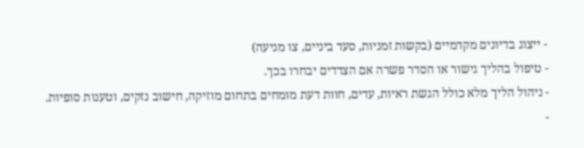- ייצוג בדיונים מקדמיים (בקשות זמניות, סעד ביניים, צו מניעה)
- טיפול בהליך גישור או הסדר פשרה אם הצדדים יבחרו בכך.
- ניהול הליך מלא כולל הגשת ראיות, עדים, חוות דעת מומחים בתחום מוזיקה, חישוב נזקים, וטענות סופיות.
-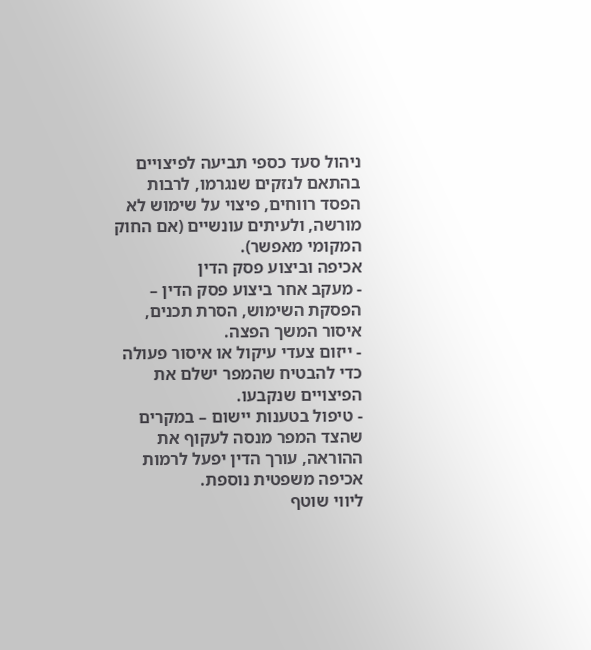ניהול סעד כספי תביעה לפיצויים בהתאם לנזקים שנגרמו, לרבות הפסד רווחים, פיצוי על שימוש לא מורשה, ולעיתים עונשיים (אם החוק המקומי מאפשר).
אכיפה וביצוע פסק הדין
- מעקב אחר ביצוע פסק הדין – הפסקת השימוש, הסרת תכנים, איסור המשך הפצה.
- ייזום צעדי עיקול או איסור פעולה כדי להבטיח שהמפר ישלם את הפיצויים שנקבעו.
- טיפול בטענות יישום – במקרים שהצד המפר מנסה לעקוף את ההוראה, עורך הדין יפעל לרמות אכיפה משפטית נוספת.
ליווי שוטף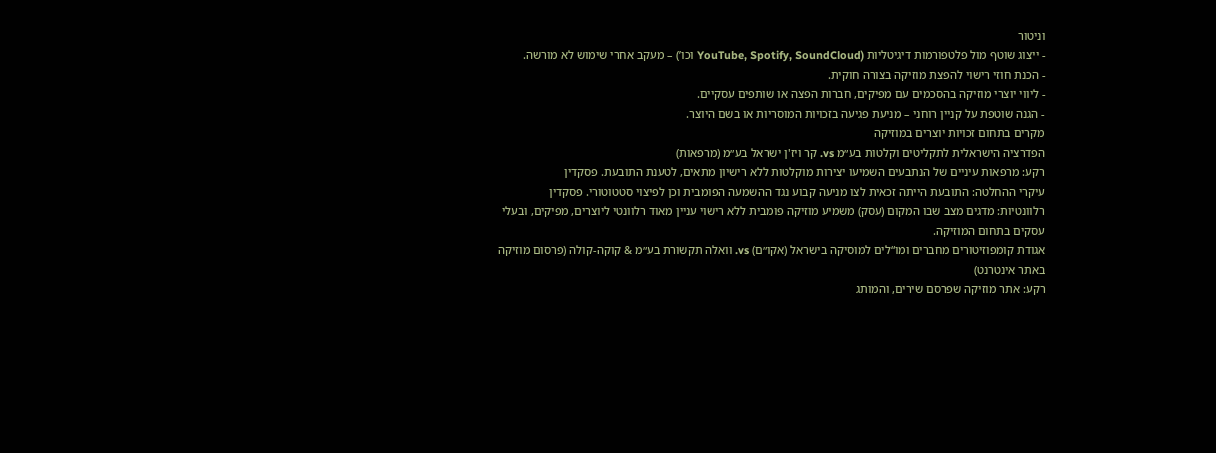וניטור
- ייצוג שוטף מול פלטפורמות דיגיטליות (YouTube, Spotify, SoundCloud וכו’) – מעקב אחרי שימוש לא מורשה.
- הכנת חוזי רישוי להפצת מוזיקה בצורה חוקית.
- ליווי יוצרי מוזיקה בהסכמים עם מפיקים, חברות הפצה או שותפים עסקיים.
- הגנה שוטפת על קניין רוחני – מניעת פגיעה בזכויות המוסריות או בשם היוצר.
מקרים בתחום זכויות יוצרים במוזיקה
הפדרציה הישראלית לתקליטים וקלטות בע״מ vs. קר ויז'ן ישראל בע״מ (מרפאות)
רקע: מרפאות עיניים של הנתבעים השמיעו יצירות מוקלטות ללא רישיון מתאים, לטענת התובעת. פסקדין
עיקרי ההחלטה: התובעת הייתה זכאית לצו מניעה קבוע נגד ההשמעה הפומבית וכן לפיצוי סטטוטורי. פסקדין
רלוונטיות: מדגים מצב שבו המקום (עסק) משמיע מוזיקה פומבית ללא רישוי עניין מאוד רלוונטי ליוצרים, מפיקים, ובעלי עסקים בתחום המוזיקה.
אגודת קומפוזיטורים מחברים ומו“לים למוסיקה בישראל (אקו״ם) vs. וואלה תקשורת בע״מ & קוקה‑קולה (פרסום מוזיקה באתר אינטרנט)
רקע: אתר מוזיקה שפרסם שירים, והמותג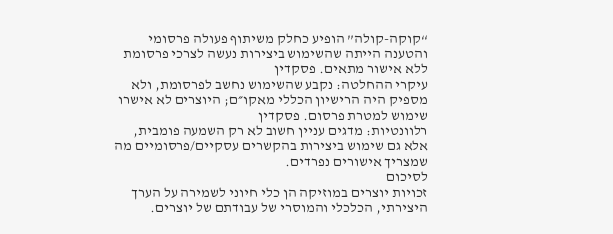“קוקה-קולה” הופיע כחלק משיתוף פעולה פרסומי והטענה הייתה שהשימוש ביצירות נעשה לצרכי פרסומת ללא אישור מתאים. פסקדין
עיקרי ההחלטה: נקבע שהשימוש נחשב לפרסומת, ולא מספיק היה הרישיון הכללי מאקו״ם; היוצרים לא אישרו שימוש למטרת פרסום. פסקדין
רלוונטיות: מדגים עניין חשוב לא רק השמעה פומבית, אלא גם שימוש ביצירות בהקשרים עסקיים/פרסומיים מה שמצריך אישורים נפרדים.
לסיכום
זכויות יוצרים במוזיקה הן כלי חיוני לשמירה על הערך היצירתי, הכלכלי והמוסרי של עבודתם של יוצרים.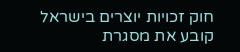חוק זכויות יוצרים בישראל קובע את מסגרת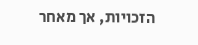הזכויות, אך מאחר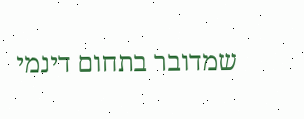שמדובר בתחום דינמי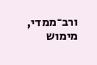ורב־ממדי, מימוש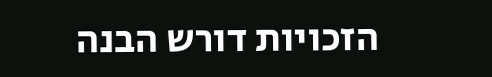הזכויות דורש הבנה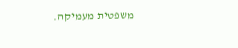משפטית מעמיקה.